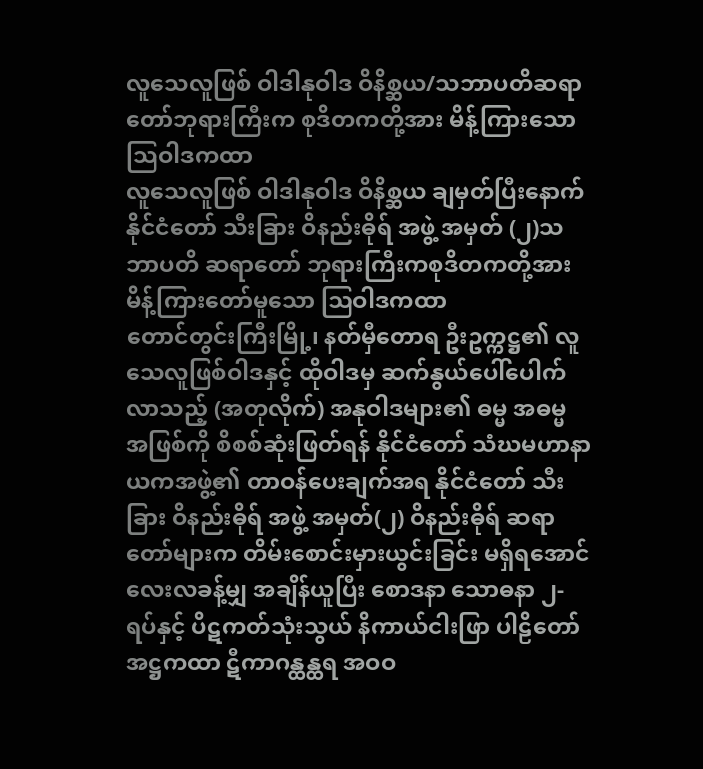လူသေလူဖြစ် ဝါဒါနုဝါဒ ဝိနိစ္ဆယ/သဘာပတိဆရာတော်ဘုရားကြီးက စုဒိတကတို့အား မိန့်ကြားသော သြဝါဒကထာ
လူသေလူဖြစ် ဝါဒါနုဝါဒ ဝိနိစ္ဆယ ချမှတ်ပြီးနောက်နိုင်ငံတော် သီးခြား ဝိနည်းဓိုရ် အဖွဲ့ အမှတ် (၂)သဘာပတိ ဆရာတော် ဘုရားကြီးကစုဒိတကတို့အား မိန့်ကြားတော်မူသော ဩဝါဒကထာ
တောင်တွင်းကြီးမြို့၊ နတ်မှီတောရ ဦးဥက္ကဋ္ဌ၏ လူသေလူဖြစ်ဝါဒနှင့် ထိုဝါဒမှ ဆက်နွယ်ပေါ်ပေါက်လာသည့် (အတုလိုက်) အနုဝါဒများ၏ ဓမ္မ အဓမ္မ အဖြစ်ကို စိစစ်ဆုံးဖြတ်ရန် နိုင်ငံတော် သံဃမဟာနာယကအဖွဲ့၏ တာဝန်ပေးချက်အရ နိုင်ငံတော် သီးခြား ဝိနည်းဓိုရ် အဖွဲ့ အမှတ်(၂) ဝိနည်းဓိုရ် ဆရာတော်များက တိမ်းစောင်းမှားယွင်းခြင်း မရှိရအောင် လေးလခန့်မျှ အချိန်ယူပြီး စောဒနာ သောဓနာ ၂-ရပ်နှင့် ပိဋကတ်သုံးသွယ် နိကာယ်ငါးဖြာ ပါဠိတော် အဋ္ဌကထာ ဋီကာဂန္ထန္ထရ အဝဝ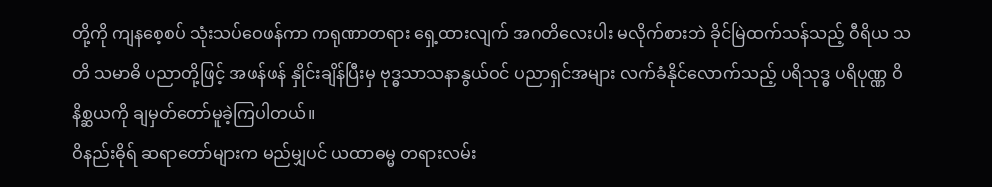တို့ကို ကျနစေ့စပ် သုံးသပ်ဝေဖန်ကာ ကရုဏာတရား ရှေ့ထားလျက် အဂတိလေးပါး မလိုက်စားဘဲ ခိုင်မြဲထက်သန်သည့် ဝီရိယ သတိ သမာဓိ ပညာတို့ဖြင့် အဖန်ဖန် နှိုင်းချိန်ပြီးမှ ဗုဒ္ဓသာသနာနွယ်ဝင် ပညာရှင်အများ လက်ခံနိုင်လောက်သည့် ပရိသုဒ္ဓ ပရိပုဏ္ဏ ဝိနိစ္ဆယကို ချမှတ်တော်မူခဲ့ကြပါတယ်။
ဝိနည်းဓိုရ် ဆရာတော်များက မည်မျှပင် ယထာဓမ္မ တရားလမ်း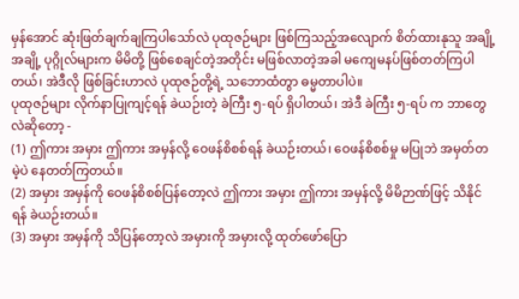မှန်အောင် ဆုံးဖြတ်ချက်ချကြပါသော်လဲ ပုထုဇဉ်များ ဖြစ်ကြသည့်အလျောက် စိတ်ထားနုသူ အချို့ အချို့ ပုဂ္ဂိုလ်များက မိမိတို့ ဖြစ်စေချင်တဲ့အတိုင်း မဖြစ်လာတဲ့အခါ မကျေမနပ်ဖြစ်တတ်ကြပါတယ်၊ အဲဒီလို ဖြစ်ခြင်းဟာလဲ ပုထုဇဉ်တို့ရဲ့ သဘောထံတွာ ဓမ္မတာပါပဲ။
ပုထုဇဉ်များ လိုက်နာပြုကျင့်ရန် ခဲယဉ်းတဲ့ ခဲကြီး ၅-ရပ် ရှိပါတယ်၊ အဲဒီ ခဲကြီး ၅-ရပ် က ဘာတွေလဲဆိုတော့ -
(1) ဤကား အမှား ဤကား အမှန်လို့ ဝေဖန်စိစစ်ရန် ခဲယဉ်းတယ်၊ ဝေဖန်စိစစ်မှု မပြုဘဲ အမှတ်တမဲ့ပဲ နေတတ်ကြတယ်။
(2) အမှား အမှန်ကို ဝေဖန်စိစစ်ပြန်တော့လဲ ဤကား အမှား ဤကား အမှန်လို့ မိမိဉာဏ်ဖြင့် သိနိုင်ရန် ခဲယဉ်းတယ်။
(3) အမှား အမှန်ကို သိပြန်တော့လဲ အမှားကို အမှားလို့ ထုတ်ဖော်ပြော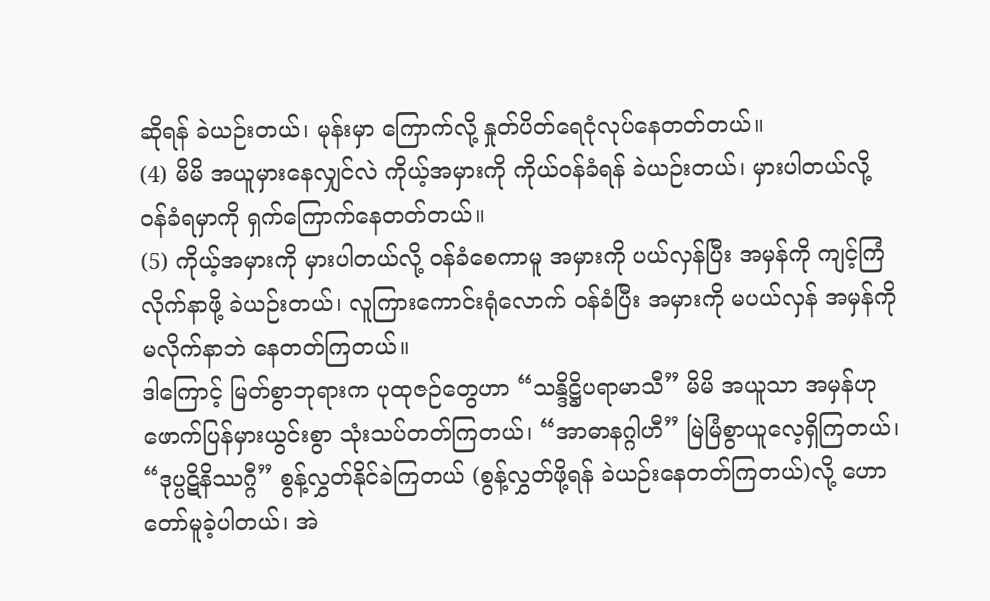ဆိုရန် ခဲယဉ်းတယ်၊ မုန်းမှာ ကြောက်လို့ နှုတ်ပိတ်ရေငုံလုပ်နေတတ်တယ်။
(4) မိမိ အယူမှားနေလျှင်လဲ ကိုယ့်အမှားကို ကိုယ်ဝန်ခံရန် ခဲယဉ်းတယ်၊ မှားပါတယ်လို့ ဝန်ခံရမှာကို ရှက်ကြောက်နေတတ်တယ်။
(5) ကိုယ့်အမှားကို မှားပါတယ်လို့ ဝန်ခံစေကာမူ အမှားကို ပယ်လှန်ပြီး အမှန်ကို ကျင့်ကြံလိုက်နာဖို့ ခဲယဉ်းတယ်၊ လူကြားကောင်းရုံလောက် ဝန်ခံပြီး အမှားကို မပယ်လှန် အမှန်ကို မလိုက်နာဘဲ နေတတ်ကြတယ်။
ဒါကြောင့် မြတ်စွာဘုရားက ပုထုဇဉ်တွေဟာ “သန္ဒိဋ္ဌိပရာမာသီ” မိမိ အယူသာ အမှန်ဟု ဖောက်ပြန်မှားယွင်းစွာ သုံးသပ်တတ်ကြတယ်၊ “အာဓာနဂ္ဂါဟီ” မြဲမြံစွာယူလေ့ရှိကြတယ်၊ “ဒုပ္ပဋိနိဿဂ္ဂီ” စွန့်လွှတ်နိုင်ခဲကြတယ် (စွန့်လွှတ်ဖို့ရန် ခဲယဉ်းနေတတ်ကြတယ်)လို့ ဟောတော်မူခဲ့ပါတယ်၊ အဲ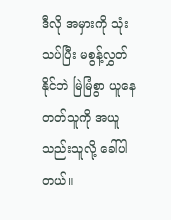ဒီလို အမှားကို သုံးသပ်ပြီး မစွန့်လွှတ်နိုင်ဘဲ မြဲမြံစွာ ယူနေတတ်သူကို အယူသည်းသူလို့ ခေါ်ပါတယ်။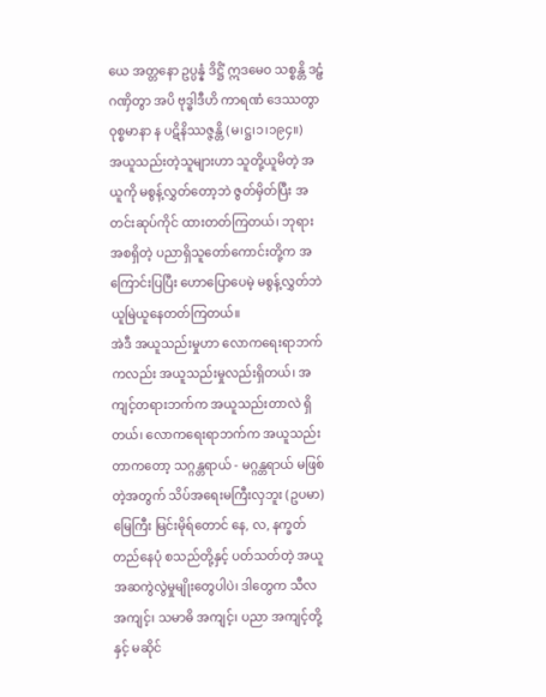ယေ အတ္တနော ဥပ္ပန္နံ ဒိဋ္ဌိံ ဣဒမေဝ သစ္စန္တိ ဒဠှံ ဂဏှိတွာ အပိ ဗုဒ္ဓါဒီဟိ ကာရဏံ ဒေဿတွာ ဝုစ္စမာနာ န ပဋိနိဿဇ္ဇန္တိ (မ၊ဋ္ဌ၊၁၊၁၉၄။)
အယူသည်းတဲ့သူများဟာ သူတို့ယူမိတဲ့ အယူကို မစွန့်လွှတ်တော့ဘဲ ဇွတ်မှိတ်ပြီး အတင်းဆုပ်ကိုင် ထားတတ်ကြတယ်၊ ဘုရားအစရှိတဲ့ ပညာရှိသူတော်ကောင်းတို့က အကြောင်းပြပြီး ဟောပြောပေမဲ့ မစွန့်လွှတ်ဘဲ ယူမြဲယူနေတတ်ကြတယ်။
အဲဒီ အယူသည်းမှုဟာ လောကရေးရာဘက်ကလည်း အယူသည်းမှုလည်းရှိတယ်၊ အကျင့်တရားဘက်က အယူသည်းတာလဲ ရှိတယ်၊ လောကရေးရာဘက်က အယူသည်းတာကတော့ သဂ္ဂန္တရာယ် - မဂ္ဂန္တရာယ် မဖြစ်တဲ့အတွက် သိပ်အရေးမကြီးလှဘူး (ဥပမာ) မြေကြီး မြင်းမိုရ်တောင် နေ, လ, နက္ခတ် တည်နေပုံ စသည်တို့နှင့် ပတ်သတ်တဲ့ အယူအဆကွဲလွဲမှုမျိုးတွေပါပဲ၊ ဒါတွေက သီလ အကျင့်၊ သမာဓိ အကျင့်၊ ပညာ အကျင့်တို့နှင့် မဆိုင်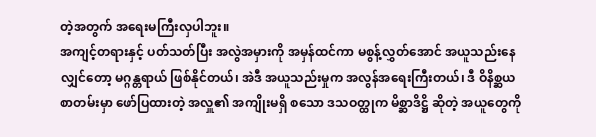တဲ့အတွက် အရေးမကြီးလှပါဘူး။
အကျင့်တရားနှင့် ပတ်သတ်ပြီး အလွဲအမှားကို အမှန်ထင်ကာ မစွန့်လွှတ်အောင် အယူသည်းနေလျှင်တော့ မဂ္ဂန္တရာယ် ဖြစ်နိုင်တယ်၊ အဲဒီ အယူသည်းမှုက အလွန်အရေးကြီးတယ်၊ ဒီ ဝိနိစ္ဆယစာတမ်းမှာ ဖော်ပြထားတဲ့ အလှူ၏ အကျိုးမရှိ စသော ဒသဝတ္ထုက မိစ္ဆာဒိဋ္ဌိ ဆိုတဲ့ အယူတွေကို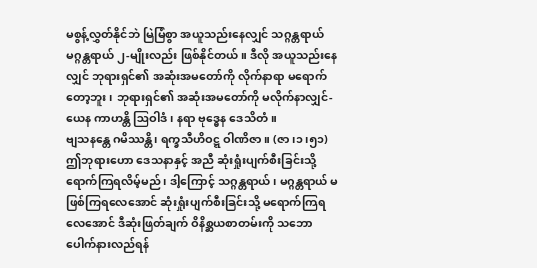မစွန့်လွှတ်နိုင်ဘဲ မြဲမြံစွာ အယူသည်းနေလျှင် သဂ္ဂန္တရာယ် မဂ္ဂန္တရာယ် ၂-မျိုးလည်း ဖြစ်နိုင်တယ်။ ဒီလို အယူသည်းနေလျှင် ဘုရားရှင်၏ အဆုံးအမတော်ကို လိုက်နာရာ မရောက်တော့ဘူး၊ ဘုရားရှင်၏ အဆုံးအမတော်ကို မလိုက်နာလျှင်-
ယေန ကာဟန္တိ ဩဝါဒံ၊ နရာ ဗုဒ္ဓေန ဒေသိတံ။
ဗျသနန္တေ ဂမိဿန္တိ၊ ရက္ခသီဟိဝဋ္ဋ ဝါဏိဇာ။ (ဇာ၊၁၊၅၁)
ဤဘုရားဟော ဒေသနာနှင့် အညီ ဆုံးရှုံးပျက်စီးခြင်းသို့ ရောက်ကြရလိမ့်မည်၊ ဒါ့ကြောင့် သဂ္ဂန္တရာယ်၊ မဂ္ဂန္တရာယ် မဖြစ်ကြရလေအောင် ဆုံးရှုံးပျက်စီးခြင်းသို့ မရောက်ကြရလေအောင် ဒီဆုံးဖြတ်ချက် ဝိနိစ္ဆယစာတမ်းကို သဘောပေါက်နားလည်ရန်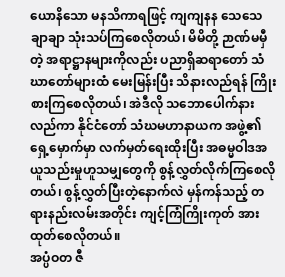ယောနိသော မနသိကာရဖြင့် ကျကျနန သေသေချာချာ သုံးသပ်ကြစေလိုတယ်၊ မိမိတို့ ဉာဏ်မမှီတဲ့ အရာဋ္ဌာနများကိုလည်း ပညာရှိဆရာတော် သံဃာတော်များထံ မေးမြန်းပြီး သိနားလည်ရန် ကြိုးစားကြစေလိုတယ်၊ အဲဒီလို သဘောပေါက်နားလည်ကာ နိုင်ငံတော် သံဃမဟာနာယက အဖွဲ့၏ ရှေ့မှောက်မှာ လက်မှတ်ရေးထိုးပြီး အဓမ္မဝါဒအယူသည်းမှုဟူသမျှတွေကို စွန့်လွှတ်လိုက်ကြစေလိုတယ်၊ စွန့်လွှတ်ပြီးတဲ့နောက်လဲ မှန်ကန်သည့် တရားနည်းလမ်းအတိုင်း ကျင့်ကြံကြိုးကုတ် အားထုတ်စေလိုတယ်။
အပ္ပံဝတ ဇီ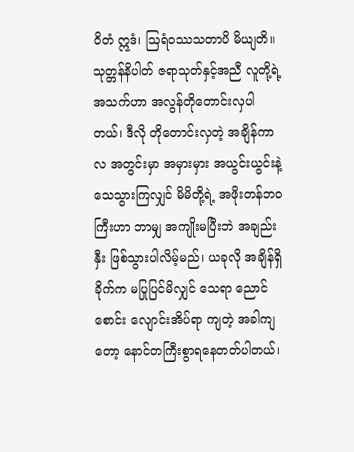ဝိတံ ဣဒံ၊ ဩရံဝဿသတာပိ မိယျတိ။ သုတ္တန်နိပါတ် ဇရာသုတ်နှင့်အညီ လူတို့ရဲ့ အသက်ဟာ အလွန်တိုတောင်းလှပါတယ်၊ ဒီလို တိုတောင်းလှတဲ့ အချိန်ကာလ အတွင်းမှာ အမှားမှား အယွင်းယွင်းနဲ့ သေသွားကြလျှင် မိမိတို့ရဲ့ အဖိုးတန်ဘဝကြီးဟာ ဘာမျှ အကျိုးမပြီးဘဲ အချည်းနှီး ဖြစ်သွားပါလိမ့်မည်၊ ယခုလို အချိန်ရှိခိုက်က မပြုပြင်မိလျှင် သေရာ ညောင်စောင်း လျောင်းအိပ်ရာ ကျတဲ့ အခါကျတော့ နောင်တကြီးစွာရနေတတ်ပါတယ်၊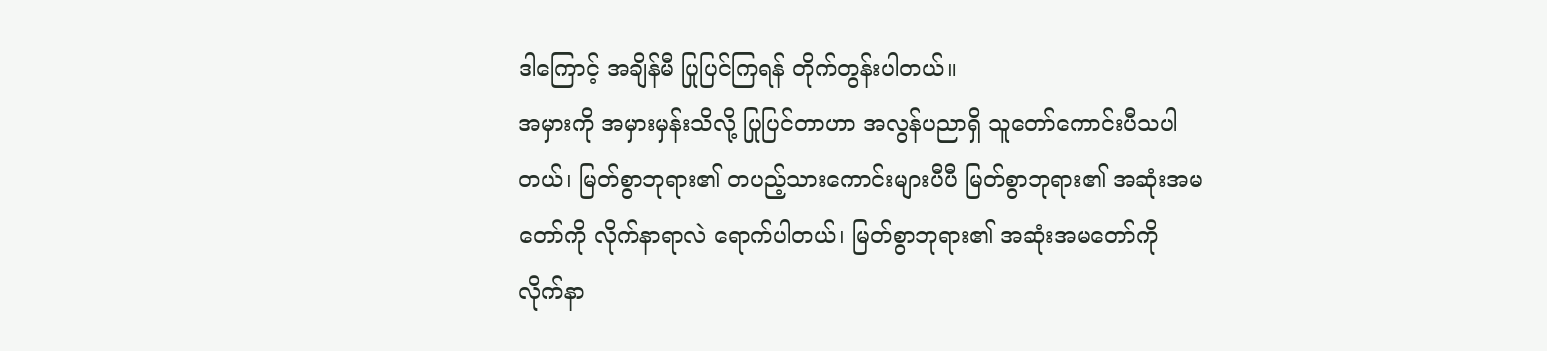ဒါကြောင့် အချိန်မီ ပြုပြင်ကြရန် တိုက်တွန်းပါတယ်။
အမှားကို အမှားမှန်းသိလို့ ပြုပြင်တာဟာ အလွန်ပညာရှိ သူတော်ကောင်းပီသပါတယ်၊ မြတ်စွာဘုရား၏ တပည့်သားကောင်းများပီပီ မြတ်စွာဘုရား၏ အဆုံးအမတော်ကို လိုက်နာရာလဲ ရောက်ပါတယ်၊ မြတ်စွာဘုရား၏ အဆုံးအမတော်ကို လိုက်နာ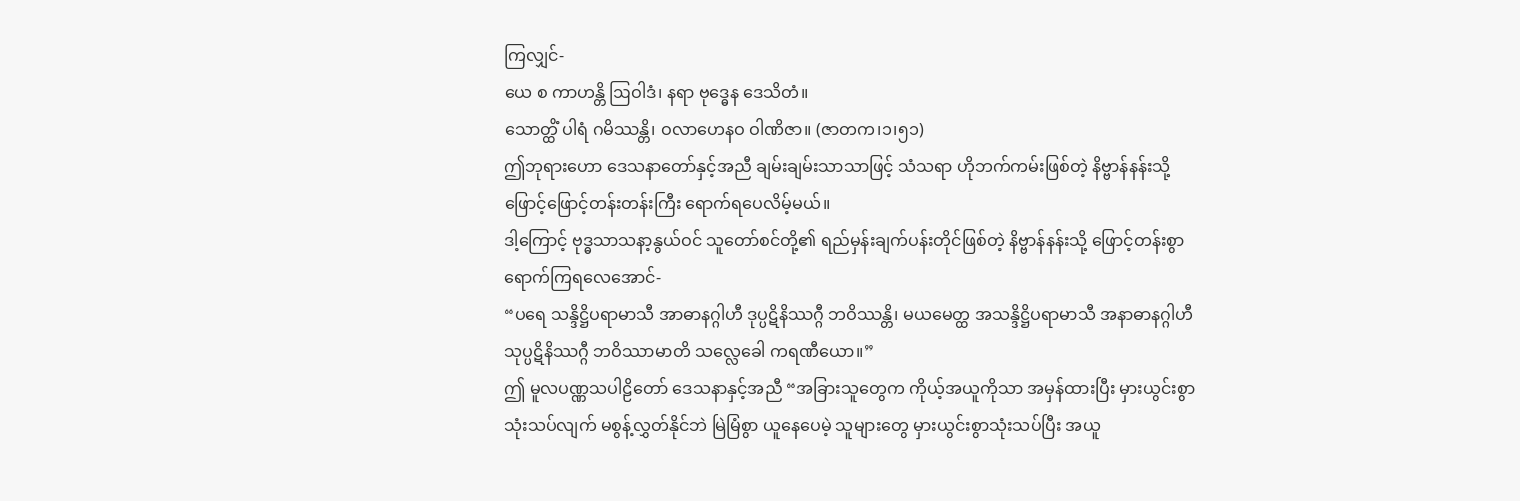ကြလျှင်-
ယေ စ ကာဟန္တိ ဩဝါဒံ၊ နရာ ဗုဒ္ဓေန ဒေသိတံ။
သောတ္ထိံ ပါရံ ဂမိဿန္တိ၊ ဝလာဟေနဝ ဝါဏိဇာ။ (ဇာတက၊၁၊၅၁)
ဤဘုရားဟော ဒေသနာတော်နှင့်အညီ ချမ်းချမ်းသာသာဖြင့် သံသရာ ဟိုဘက်ကမ်းဖြစ်တဲ့ နိဗ္ဗာန်နန်းသို့ ဖြောင့်ဖြောင့်တန်းတန်းကြီး ရောက်ရပေလိမ့်မယ်။
ဒါ့ကြောင့် ဗုဒ္ဓသာသနာ့နွယ်ဝင် သူတော်စင်တို့၏ ရည်မှန်းချက်ပန်းတိုင်ဖြစ်တဲ့ နိဗ္ဗာန်နန်းသို့ ဖြောင့်တန်းစွာ ရောက်ကြရလေအောင်-
“ပရေ သန္ဒိဋ္ဌိပရာမာသီ အာဓာနဂ္ဂါဟီ ဒုပ္ပဋိနိဿဂ္ဂီ ဘဝိဿန္တိ၊ မယမေတ္ထ အသန္ဒိဋ္ဌိပရာမာသီ အနာဓာနဂ္ဂါဟီ သုပ္ပဋိနိဿဂ္ဂီ ဘဝိဿာမာတိ သလ္လေခေါ ကရဏီယော။”
ဤ မူလပဏ္ဏသပါဠိတော် ဒေသနာနှင့်အညီ “အခြားသူတွေက ကိုယ့်အယူကိုသာ အမှန်ထားပြီး မှားယွင်းစွာသုံးသပ်လျက် မစွန့်လွှတ်နိုင်ဘဲ မြဲမြံစွာ ယူနေပေမဲ့ သူများတွေ မှားယွင်းစွာသုံးသပ်ပြီး အယူ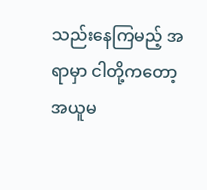သည်းနေကြမည့် အရာမှာ ငါတို့ကတော့ အယူမ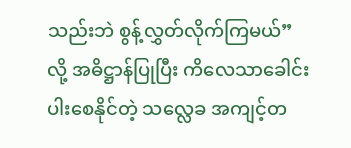သည်းဘဲ စွန့်လွှတ်လိုက်ကြမယ်” လို့ အဓိဋ္ဌာန်ပြုပြီး ကိလေသာခေါင်းပါးစေနိုင်တဲ့ သလ္လေခ အကျင့်တ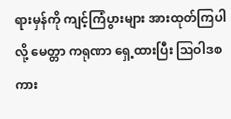ရားမှန်ကို ကျင့်ကြံပွားများ အားထုတ်ကြပါလို့ မေတ္တာ ကရုဏာ ရှေ့ထားပြီး ဩဝါဒစကား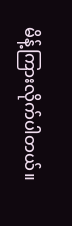မိန့်ကြားလိုက်ပါတယ်။